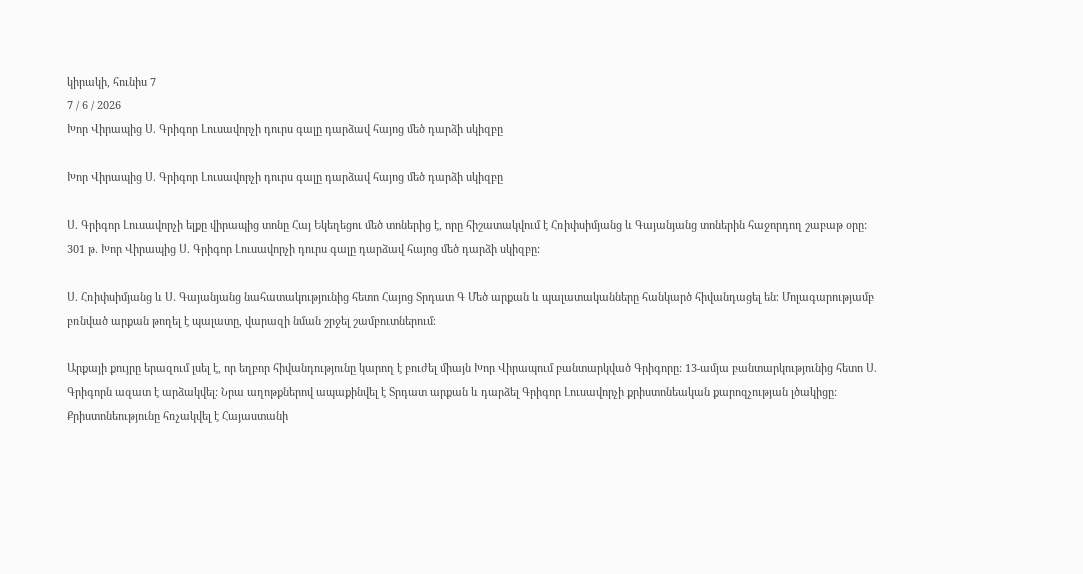կիրակի, հունիս 7
7 / 6 / 2026
Խոր Վիրապից Ս. Գրիգոր Լուսավորչի դուրս գալը դարձավ հայոց մեծ դարձի սկիզբը

Խոր Վիրապից Ս. Գրիգոր Լուսավորչի դուրս գալը դարձավ հայոց մեծ դարձի սկիզբը

Ս. Գրիգոր Լուսավորչի ելքը վիրապից տոնը Հայ Եկեղեցու մեծ տոներից է, որը հիշատակվում է Հռիփսիմյանց և Գայանյանց տոներին հաջորդող շաբաթ օրը: 301 թ. Խոր Վիրապից Ս. Գրիգոր Լուսավորչի դուրս գալը դարձավ հայոց մեծ դարձի սկիզբը:

Ս. Հռիփսիմյանց և Ս. Գայանյանց նահատակությունից հետո Հայոց Տրդատ Գ Մեծ արքան և պալատականները հանկարծ հիվանդացել են։ Մոլագարությամբ բռնված արքան թողել է պալատը, վարազի նման շրջել շամբուտներում։

Արքայի քույրը երազում լսել է, որ եղբոր հիվանդությունը կարող է բուժել միայն Խոր Վիրապում բանտարկված Գրիգորը: 13-ամյա բանտարկությունից հետո Ս. Գրիգորն ազատ է արձակվել: Նրա աղոթքներով ապաքինվել է Տրդատ արքան և դարձել Գրիգոր Լուսավորչի քրիստոնեական քարոզչության լծակիցը: Քրիստոնեությունը հռչակվել է Հայաստանի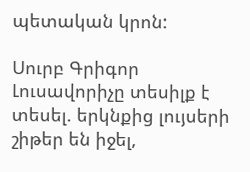պետական կրոն:

Սուրբ Գրիգոր Լուսավորիչը տեսիլք է տեսել. երկնքից լույսերի շիթեր են իջել,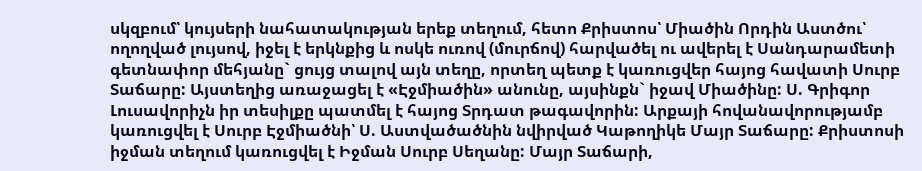սկզբում՝ կույսերի նահատակության երեք տեղում, հետո Քրիստոս՝ Միածին Որդին Աստծու՝ ողողված լույսով, իջել է երկնքից և ոսկե ուռով (մուրճով) հարվածել ու ավերել է Սանդարամետի գետնափոր մեհյանը` ցույց տալով այն տեղը, որտեղ պետք է կառուցվեր հայոց հավատի Սուրբ Տաճարը: Այստեղից առաջացել է «Էջմիածին» անունը, այսինքն` իջավ Միածինը: Ս. Գրիգոր Լուսավորիչն իր տեսիլքը պատմել է հայոց Տրդատ թագավորին: Արքայի հովանավորությամբ կառուցվել է Սուրբ Էջմիածնի՝ Ս. Աստվածածնին նվիրված Կաթողիկե Մայր Տաճարը: Քրիստոսի իջման տեղում կառուցվել է Իջման Սուրբ Սեղանը: Մայր Տաճարի,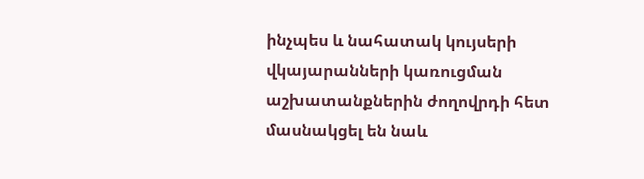ինչպես և նահատակ կույսերի վկայարանների կառուցման աշխատանքներին ժողովրդի հետ մասնակցել են նաև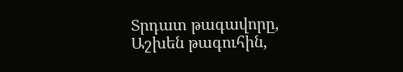Տրդատ թագավորը, Աշխեն թագուհին,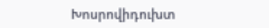Խոսրովիդուխտ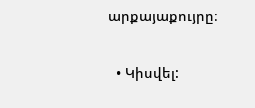արքայաքույրը։

  • Կիսվել: